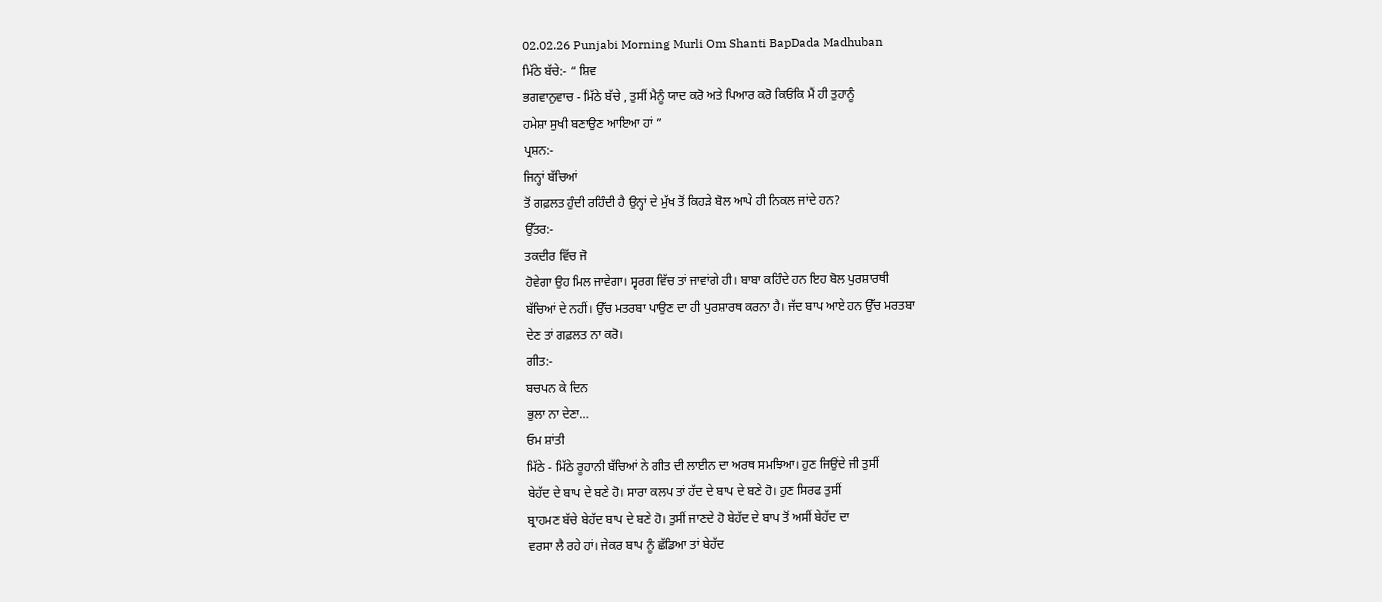02.02.26 Punjabi Morning Murli Om Shanti BapDada Madhuban
ਮਿੱਠੇ ਬੱਚੇ:- “ ਸ਼ਿਵ
ਭਗਵਾਨੁਵਾਚ - ਮਿੱਠੇ ਬੱਚੇ , ਤੁਸੀਂ ਮੈਨੂੰ ਯਾਦ ਕਰੋ ਅਤੇ ਪਿਆਰ ਕਰੋ ਕਿਓਂਕਿ ਮੈਂ ਹੀ ਤੁਹਾਨੂੰ
ਹਮੇਸ਼ਾ ਸੁਖੀ ਬਣਾਉਣ ਆਇਆ ਹਾਂ ”
ਪ੍ਰਸ਼ਨ:-
ਜਿਨ੍ਹਾਂ ਬੱਚਿਆਂ
ਤੋਂ ਗਫ਼ਲਤ ਹੁੰਦੀ ਰਹਿੰਦੀ ਹੈ ਉਨ੍ਹਾਂ ਦੇ ਮੁੱਖ ਤੋਂ ਕਿਹੜੇ ਬੋਲ ਆਪੇ ਹੀ ਨਿਕਲ ਜਾਂਦੇ ਹਨ?
ਉੱਤਰ:-
ਤਕਦੀਰ ਵਿੱਚ ਜੋ
ਹੋਵੇਗਾ ਉਹ ਮਿਲ ਜਾਵੇਗਾ। ਸ੍ਵਰਗ ਵਿੱਚ ਤਾਂ ਜਾਵਾਂਗੇ ਹੀ। ਬਾਬਾ ਕਹਿੰਦੇ ਹਨ ਇਹ ਬੋਲ ਪੁਰਸ਼ਾਰਥੀ
ਬੱਚਿਆਂ ਦੇ ਨਹੀਂ। ਉੱਚ ਮਤਰਬਾ ਪਾਉਣ ਦਾ ਹੀ ਪੁਰਸ਼ਾਰਥ ਕਰਨਾ ਹੈ। ਜੱਦ ਬਾਪ ਆਏ ਹਨ ਉੱਚ ਮਰਤਬਾ
ਦੇਣ ਤਾਂ ਗਫ਼ਲਤ ਨਾ ਕਰੋ।
ਗੀਤ:-
ਬਚਪਨ ਕੇ ਦਿਨ
ਭੁਲਾ ਨਾ ਦੇਣਾ…
ਓਮ ਸ਼ਾਂਤੀ
ਮਿੱਠੇ - ਮਿੱਠੇ ਰੂਹਾਨੀ ਬੱਚਿਆਂ ਨੇ ਗੀਤ ਦੀ ਲਾਈਨ ਦਾ ਅਰਥ ਸਮਝਿਆ। ਹੁਣ ਜਿਉਂਦੇ ਜੀ ਤੁਸੀਂ
ਬੇਹੱਦ ਦੇ ਬਾਪ ਦੇ ਬਣੇ ਹੋ। ਸਾਰਾ ਕਲਪ ਤਾਂ ਹੱਦ ਦੇ ਬਾਪ ਦੇ ਬਣੇ ਹੋ। ਹੁਣ ਸਿਰਫ ਤੁਸੀਂ
ਬ੍ਰਾਹਮਣ ਬੱਚੇ ਬੇਹੱਦ ਬਾਪ ਦੇ ਬਣੇ ਹੋ। ਤੁਸੀਂ ਜਾਣਦੇ ਹੋ ਬੇਹੱਦ ਦੇ ਬਾਪ ਤੋਂ ਅਸੀਂ ਬੇਹੱਦ ਦਾ
ਵਰਸਾ ਲੈ ਰਹੇ ਹਾਂ। ਜੇਕਰ ਬਾਪ ਨੂੰ ਛੱਡਿਆ ਤਾਂ ਬੇਹੱਦ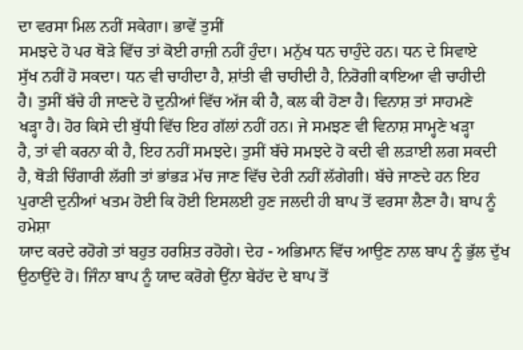ਦਾ ਵਰਸਾ ਮਿਲ ਨਹੀਂ ਸਕੇਗਾ। ਭਾਵੇਂ ਤੁਸੀਂ
ਸਮਝਦੇ ਹੋ ਪਰ ਥੋੜੇ ਵਿੱਚ ਤਾਂ ਕੋਈ ਰਾਜ਼ੀ ਨਹੀਂ ਹੁੰਦਾ। ਮਨੁੱਖ ਧਨ ਚਾਹੁੰਦੇ ਹਨ। ਧਨ ਦੇ ਸਿਵਾਏ
ਸੁੱਖ ਨਹੀਂ ਹੋ ਸਕਦਾ। ਧਨ ਵੀ ਚਾਹੀਦਾ ਹੈ, ਸ਼ਾਂਤੀ ਵੀ ਚਾਹੀਦੀ ਹੈ, ਨਿਰੋਗੀ ਕਾਇਆ ਵੀ ਚਾਹੀਦੀ
ਹੈ। ਤੁਸੀਂ ਬੱਚੇ ਹੀ ਜਾਣਦੇ ਹੋ ਦੁਨੀਆਂ ਵਿੱਚ ਅੱਜ ਕੀ ਹੈ, ਕਲ ਕੀ ਹੋਣਾ ਹੈ। ਵਿਨਾਸ਼ ਤਾਂ ਸਾਹਮਣੇ
ਖੜ੍ਹਾ ਹੈ। ਹੋਰ ਕਿਸੇ ਦੀ ਬੁੱਧੀ ਵਿੱਚ ਇਹ ਗੱਲਾਂ ਨਹੀਂ ਹਨ। ਜੇ ਸਮਝਣ ਵੀ ਵਿਨਾਸ਼ ਸਾਮ੍ਹਣੇ ਖੜ੍ਹਾ
ਹੈ, ਤਾਂ ਵੀ ਕਰਨਾ ਕੀ ਹੈ, ਇਹ ਨਹੀਂ ਸਮਝਦੇ। ਤੁਸੀਂ ਬੱਚੇ ਸਮਝਦੇ ਹੋ ਕਦੀ ਵੀ ਲੜਾਈ ਲਗ ਸਕਦੀ
ਹੈ, ਥੋੜੀ ਚਿੰਗਾਰੀ ਲੱਗੀ ਤਾਂ ਭਾਂਭੜ ਮੱਚ ਜਾਣ ਵਿੱਚ ਦੇਰੀ ਨਹੀਂ ਲੱਗੇਗੀ। ਬੱਚੇ ਜਾਣਦੇ ਹਨ ਇਹ
ਪੁਰਾਣੀ ਦੁਨੀਆਂ ਖਤਮ ਹੋਈ ਕਿ ਹੋਈ ਇਸਲਈ ਹੁਣ ਜਲਦੀ ਹੀ ਬਾਪ ਤੋਂ ਵਰਸਾ ਲੈਣਾ ਹੈ। ਬਾਪ ਨੂੰ ਹਮੇਸ਼ਾ
ਯਾਦ ਕਰਦੇ ਰਹੋਗੇ ਤਾਂ ਬਹੁਤ ਹਰਸ਼ਿਤ ਰਹੋਗੇ। ਦੇਹ - ਅਭਿਮਾਨ ਵਿੱਚ ਆਉਣ ਨਾਲ ਬਾਪ ਨੂੰ ਭੁੱਲ ਦੁੱਖ
ਉਠਾਉਂਦੇ ਹੋ। ਜਿੰਨਾ ਬਾਪ ਨੂੰ ਯਾਦ ਕਰੋਗੇ ਉਂਨਾ ਬੇਹੱਦ ਦੇ ਬਾਪ ਤੋਂ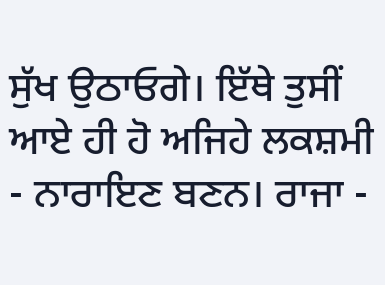ਸੁੱਖ ਉਠਾਓਗੇ। ਇੱਥੇ ਤੁਸੀਂ
ਆਏ ਹੀ ਹੋ ਅਜਿਹੇ ਲਕਸ਼ਮੀ - ਨਾਰਾਇਣ ਬਣਨ। ਰਾਜਾ -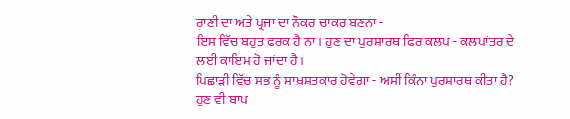ਰਾਣੀ ਦਾ ਅਤੇ ਪ੍ਰਜਾ ਦਾ ਨੌਕਰ ਚਾਕਰ ਬਣਨਾ -
ਇਸ ਵਿੱਚ ਬਹੁਤ ਫਰਕ ਹੈ ਨਾ। ਹੁਣ ਦਾ ਪੁਰਸ਼ਾਰਥ ਫਿਰ ਕਲਪ - ਕਲਪਾਂਤਰ ਦੇ ਲਈ ਕਾਇਮ ਹੋ ਜਾਂਦਾ ਹੈ।
ਪਿਛਾੜੀ ਵਿੱਚ ਸਭ ਨੂੰ ਸਾਖ਼ਸ਼ਤਕਾਰ ਹੋਵੇਗਾ - ਅਸੀਂ ਕਿੰਨਾ ਪੁਰਸ਼ਾਰਥ ਕੀਤਾ ਹੈ? ਹੁਣ ਵੀ ਬਾਪ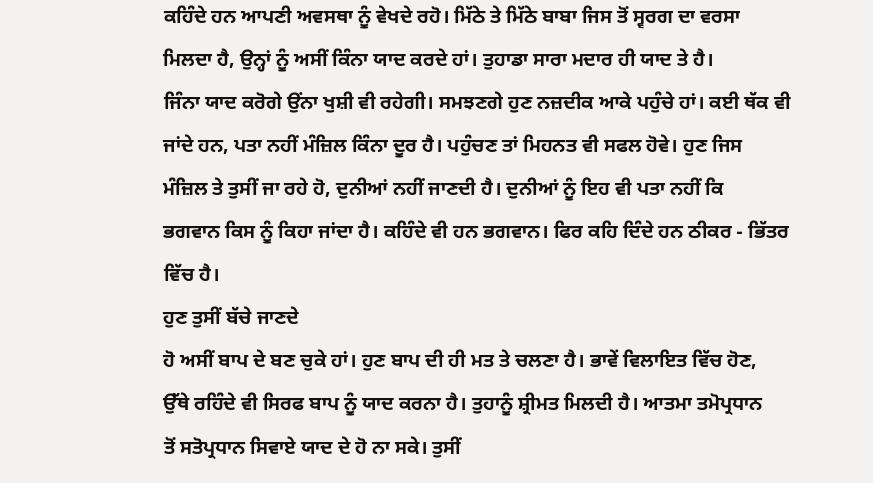ਕਹਿੰਦੇ ਹਨ ਆਪਣੀ ਅਵਸਥਾ ਨੂੰ ਵੇਖਦੇ ਰਹੋ। ਮਿੱਠੇ ਤੇ ਮਿੱਠੇ ਬਾਬਾ ਜਿਸ ਤੋਂ ਸ੍ਵਰਗ ਦਾ ਵਰਸਾ
ਮਿਲਦਾ ਹੈ, ਉਨ੍ਹਾਂ ਨੂੰ ਅਸੀਂ ਕਿੰਨਾ ਯਾਦ ਕਰਦੇ ਹਾਂ। ਤੁਹਾਡਾ ਸਾਰਾ ਮਦਾਰ ਹੀ ਯਾਦ ਤੇ ਹੈ।
ਜਿੰਨਾ ਯਾਦ ਕਰੋਗੇ ਉਂਨਾ ਖੁਸ਼ੀ ਵੀ ਰਹੇਗੀ। ਸਮਝਣਗੇ ਹੁਣ ਨਜ਼ਦੀਕ ਆਕੇ ਪਹੁੰਚੇ ਹਾਂ। ਕਈ ਥੱਕ ਵੀ
ਜਾਂਦੇ ਹਨ, ਪਤਾ ਨਹੀਂ ਮੰਜ਼ਿਲ ਕਿੰਨਾ ਦੂਰ ਹੈ। ਪਹੁੰਚਣ ਤਾਂ ਮਿਹਨਤ ਵੀ ਸਫਲ ਹੋਵੇ। ਹੁਣ ਜਿਸ
ਮੰਜ਼ਿਲ ਤੇ ਤੁਸੀਂ ਜਾ ਰਹੇ ਹੋ, ਦੁਨੀਆਂ ਨਹੀਂ ਜਾਣਦੀ ਹੈ। ਦੁਨੀਆਂ ਨੂੰ ਇਹ ਵੀ ਪਤਾ ਨਹੀਂ ਕਿ
ਭਗਵਾਨ ਕਿਸ ਨੂੰ ਕਿਹਾ ਜਾਂਦਾ ਹੈ। ਕਹਿੰਦੇ ਵੀ ਹਨ ਭਗਵਾਨ। ਫਿਰ ਕਹਿ ਦਿੰਦੇ ਹਨ ਠੀਕਰ - ਭਿੱਤਰ
ਵਿੱਚ ਹੈ।
ਹੁਣ ਤੁਸੀਂ ਬੱਚੇ ਜਾਣਦੇ
ਹੋ ਅਸੀਂ ਬਾਪ ਦੇ ਬਣ ਚੁਕੇ ਹਾਂ। ਹੁਣ ਬਾਪ ਦੀ ਹੀ ਮਤ ਤੇ ਚਲਣਾ ਹੈ। ਭਾਵੇਂ ਵਿਲਾਇਤ ਵਿੱਚ ਹੋਣ,
ਉੱਥੇ ਰਹਿੰਦੇ ਵੀ ਸਿਰਫ ਬਾਪ ਨੂੰ ਯਾਦ ਕਰਨਾ ਹੈ। ਤੁਹਾਨੂੰ ਸ਼੍ਰੀਮਤ ਮਿਲਦੀ ਹੈ। ਆਤਮਾ ਤਮੋਪ੍ਰਧਾਨ
ਤੋਂ ਸਤੋਪ੍ਰਧਾਨ ਸਿਵਾਏ ਯਾਦ ਦੇ ਹੋ ਨਾ ਸਕੇ। ਤੁਸੀਂ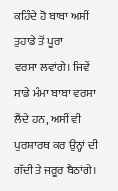ਕਹਿੰਦੇ ਹੋ ਬਾਬਾ ਅਸੀਂ ਤੁਹਾਡੇ ਤੋਂ ਪੂਰਾ
ਵਰਸਾ ਲਵਾਂਗੇ। ਜਿਵੇਂ ਸਾਡੇ ਮੰਮਾ ਬਾਬਾ ਵਰਸਾ ਲੈਂਦੇ ਹਨ, ਅਸੀਂ ਵੀ ਪੁਰਸ਼ਾਰਥ ਕਰ ਉਨ੍ਹਾਂ ਦੀ
ਗੱਦੀ ਤੇ ਜਰੂਰ ਬੈਠਾਂਗੇ।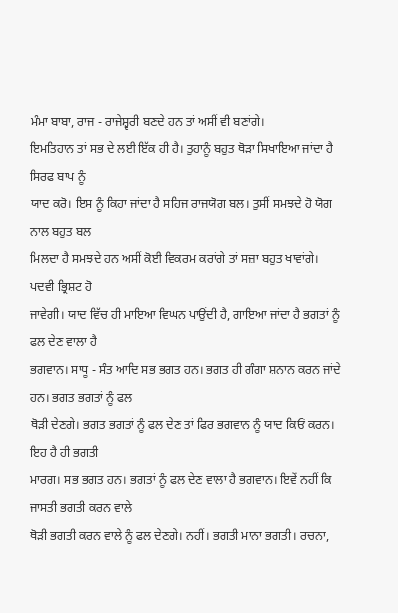ਮੰਮਾ ਬਾਬਾ, ਰਾਜ - ਰਾਜੇਸ਼੍ਵਰੀ ਬਣਦੇ ਹਨ ਤਾਂ ਅਸੀਂ ਵੀ ਬਣਾਂਗੇ।
ਇਮਤਿਹਾਨ ਤਾਂ ਸਭ ਦੇ ਲਈ ਇੱਕ ਹੀ ਹੈ। ਤੁਹਾਨੂੰ ਬਹੁਤ ਥੋੜਾ ਸਿਖਾਇਆ ਜਾਂਦਾ ਹੈ ਸਿਰਫ ਬਾਪ ਨੂੰ
ਯਾਦ ਕਰੋ। ਇਸ ਨੂੰ ਕਿਹਾ ਜਾਂਦਾ ਹੈ ਸਹਿਜ ਰਾਜਯੋਗ ਬਲ। ਤੁਸੀਂ ਸਮਝਦੇ ਹੋ ਯੋਗ ਨਾਲ ਬਹੁਤ ਬਲ
ਮਿਲਦਾ ਹੈ ਸਮਝਦੇ ਹਨ ਅਸੀਂ ਕੋਈ ਵਿਕਰਮ ਕਰਾਂਗੇ ਤਾਂ ਸਜ਼ਾ ਬਹੁਤ ਖਾਵਾਂਗੇ। ਪਦਵੀ ਭ੍ਰਿਸ਼ਟ ਹੋ
ਜਾਵੇਗੀ। ਯਾਦ ਵਿੱਚ ਹੀ ਮਾਇਆ ਵਿਘਨ ਪਾਉਂਦੀ ਹੈ, ਗਾਇਆ ਜਾਂਦਾ ਹੈ ਭਗਤਾਂ ਨੂੰ ਫਲ ਦੇਣ ਵਾਲਾ ਹੈ
ਭਗਵਾਨ। ਸਾਧੂ - ਸੰਤ ਆਦਿ ਸਭ ਭਗਤ ਹਨ। ਭਗਤ ਹੀ ਗੰਗਾ ਸ਼ਨਾਨ ਕਰਨ ਜਾਂਦੇ ਹਨ। ਭਗਤ ਭਗਤਾਂ ਨੂੰ ਫਲ
ਥੋੜੀ ਦੇਣਗੇ। ਭਗਤ ਭਗਤਾਂ ਨੂੰ ਫਲ ਦੇਣ ਤਾਂ ਫਿਰ ਭਗਵਾਨ ਨੂੰ ਯਾਦ ਕਿਓਂ ਕਰਨ। ਇਹ ਹੈ ਹੀ ਭਗਤੀ
ਮਾਰਗ। ਸਭ ਭਗਤ ਹਨ। ਭਗਤਾਂ ਨੂੰ ਫਲ ਦੇਣ ਵਾਲਾ ਹੈ ਭਗਵਾਨ। ਇਵੇਂ ਨਹੀਂ ਕਿ ਜਾਸਤੀ ਭਗਤੀ ਕਰਨ ਵਾਲੇ
ਥੋੜੀ ਭਗਤੀ ਕਰਨ ਵਾਲੇ ਨੂੰ ਫਲ ਦੇਣਗੇ। ਨਹੀਂ। ਭਗਤੀ ਮਾਨਾ ਭਗਤੀ। ਰਚਨਾ,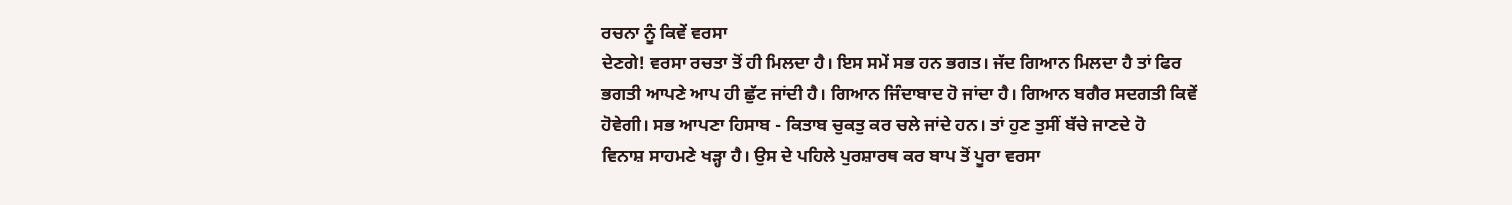ਰਚਨਾ ਨੂੰ ਕਿਵੇਂ ਵਰਸਾ
ਦੇਣਗੇ! ਵਰਸਾ ਰਚਤਾ ਤੋਂ ਹੀ ਮਿਲਦਾ ਹੈ। ਇਸ ਸਮੇਂ ਸਭ ਹਨ ਭਗਤ। ਜੱਦ ਗਿਆਨ ਮਿਲਦਾ ਹੈ ਤਾਂ ਫਿਰ
ਭਗਤੀ ਆਪਣੇ ਆਪ ਹੀ ਛੁੱਟ ਜਾਂਦੀ ਹੈ। ਗਿਆਨ ਜਿੰਦਾਬਾਦ ਹੋ ਜਾਂਦਾ ਹੈ। ਗਿਆਨ ਬਗੈਰ ਸਦਗਤੀ ਕਿਵੇਂ
ਹੋਵੇਗੀ। ਸਭ ਆਪਣਾ ਹਿਸਾਬ - ਕਿਤਾਬ ਚੁਕਤੁ ਕਰ ਚਲੇ ਜਾਂਦੇ ਹਨ। ਤਾਂ ਹੁਣ ਤੁਸੀਂ ਬੱਚੇ ਜਾਣਦੇ ਹੋ
ਵਿਨਾਸ਼ ਸਾਹਮਣੇ ਖੜ੍ਹਾ ਹੈ। ਉਸ ਦੇ ਪਹਿਲੇ ਪੁਰਸ਼ਾਰਥ ਕਰ ਬਾਪ ਤੋਂ ਪੂਰਾ ਵਰਸਾ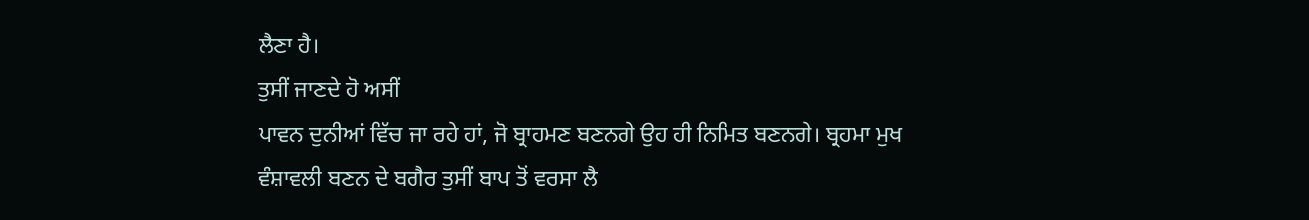ਲੈਣਾ ਹੈ।
ਤੁਸੀਂ ਜਾਣਦੇ ਹੋ ਅਸੀਂ
ਪਾਵਨ ਦੁਨੀਆਂ ਵਿੱਚ ਜਾ ਰਹੇ ਹਾਂ, ਜੋ ਬ੍ਰਾਹਮਣ ਬਣਨਗੇ ਉਹ ਹੀ ਨਿਮਿਤ ਬਣਨਗੇ। ਬ੍ਰਹਮਾ ਮੁਖ
ਵੰਸ਼ਾਵਲੀ ਬਣਨ ਦੇ ਬਗੈਰ ਤੁਸੀਂ ਬਾਪ ਤੋਂ ਵਰਸਾ ਲੈ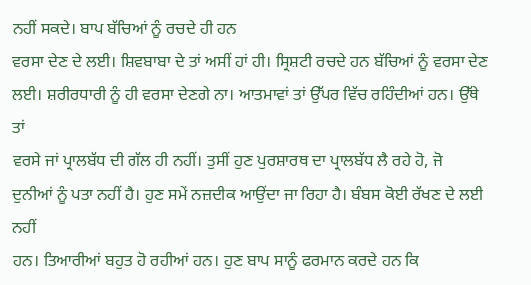ਨਹੀਂ ਸਕਦੇ। ਬਾਪ ਬੱਚਿਆਂ ਨੂੰ ਰਚਦੇ ਹੀ ਹਨ
ਵਰਸਾ ਦੇਣ ਦੇ ਲਈ। ਸ਼ਿਵਬਾਬਾ ਦੇ ਤਾਂ ਅਸੀਂ ਹਾਂ ਹੀ। ਸ੍ਰਿਸ਼ਟੀ ਰਚਦੇ ਹਨ ਬੱਚਿਆਂ ਨੂੰ ਵਰਸਾ ਦੇਣ
ਲਈ। ਸ਼ਰੀਰਧਾਰੀ ਨੂੰ ਹੀ ਵਰਸਾ ਦੇਣਗੇ ਨਾ। ਆਤਮਾਵਾਂ ਤਾਂ ਉੱਪਰ ਵਿੱਚ ਰਹਿੰਦੀਆਂ ਹਨ। ਉੱਥੇ ਤਾਂ
ਵਰਸੇ ਜਾਂ ਪ੍ਰਾਲਬੱਧ ਦੀ ਗੱਲ ਹੀ ਨਹੀਂ। ਤੁਸੀਂ ਹੁਣ ਪੁਰਸ਼ਾਰਥ ਦਾ ਪ੍ਰਾਲਬੱਧ ਲੈ ਰਹੇ ਹੋ, ਜੋ
ਦੁਨੀਆਂ ਨੂੰ ਪਤਾ ਨਹੀਂ ਹੈ। ਹੁਣ ਸਮੇਂ ਨਜ਼ਦੀਕ ਆਉਂਦਾ ਜਾ ਰਿਹਾ ਹੈ। ਬੰਬਸ ਕੋਈ ਰੱਖਣ ਦੇ ਲਈ ਨਹੀਂ
ਹਨ। ਤਿਆਰੀਆਂ ਬਹੁਤ ਹੋ ਰਹੀਆਂ ਹਨ। ਹੁਣ ਬਾਪ ਸਾਨੂੰ ਫਰਮਾਨ ਕਰਦੇ ਹਨ ਕਿ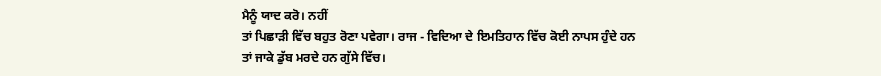ਮੈਨੂੰ ਯਾਦ ਕਰੋ। ਨਹੀਂ
ਤਾਂ ਪਿਛਾੜੀ ਵਿੱਚ ਬਹੁਤ ਰੋਣਾ ਪਵੇਗਾ। ਰਾਜ - ਵਿਦਿਆ ਦੇ ਇਮਤਿਹਾਨ ਵਿੱਚ ਕੋਈ ਨਾਪਸ ਹੁੰਦੇ ਹਨ
ਤਾਂ ਜਾਕੇ ਡੁੱਬ ਮਰਦੇ ਹਨ ਗੁੱਸੇ ਵਿੱਚ।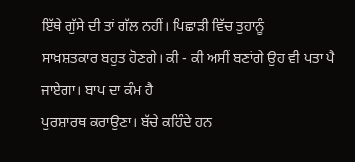ਇੱਥੇ ਗੁੱਸੇ ਦੀ ਤਾਂ ਗੱਲ ਨਹੀਂ। ਪਿਛਾੜੀ ਵਿੱਚ ਤੁਹਾਨੂੰ
ਸਾਖ਼ਸ਼ਤਕਾਰ ਬਹੁਤ ਹੋਣਗੇ। ਕੀ - ਕੀ ਅਸੀਂ ਬਣਾਂਗੇ ਉਹ ਵੀ ਪਤਾ ਪੈ ਜਾਏਗਾ। ਬਾਪ ਦਾ ਕੰਮ ਹੈ
ਪੁਰਸ਼ਾਰਥ ਕਰਾਉਣਾ। ਬੱਚੇ ਕਹਿੰਦੇ ਹਨ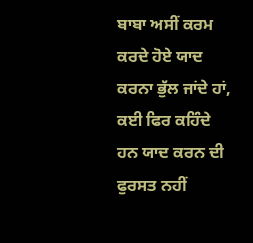ਬਾਬਾ ਅਸੀਂ ਕਰਮ ਕਰਦੇ ਹੋਏ ਯਾਦ ਕਰਨਾ ਭੁੱਲ ਜਾਂਦੇ ਹਾਂ,
ਕਈ ਫਿਰ ਕਹਿੰਦੇ ਹਨ ਯਾਦ ਕਰਨ ਦੀ ਫੁਰਸਤ ਨਹੀਂ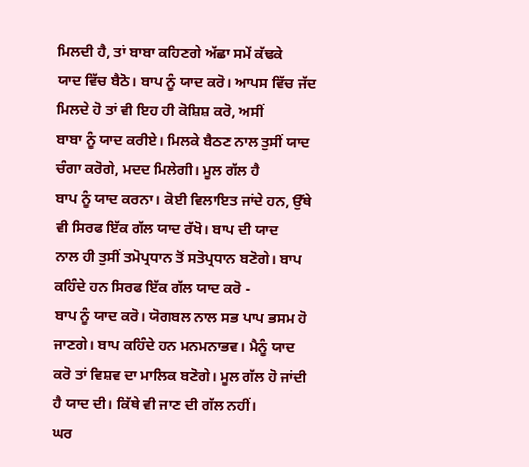ਮਿਲਦੀ ਹੈ, ਤਾਂ ਬਾਬਾ ਕਹਿਣਗੇ ਅੱਛਾ ਸਮੇਂ ਕੱਢਕੇ
ਯਾਦ ਵਿੱਚ ਬੈਠੋ। ਬਾਪ ਨੂੰ ਯਾਦ ਕਰੋ। ਆਪਸ ਵਿੱਚ ਜੱਦ ਮਿਲਦੇ ਹੋ ਤਾਂ ਵੀ ਇਹ ਹੀ ਕੋਸ਼ਿਸ਼ ਕਰੋ, ਅਸੀਂ
ਬਾਬਾ ਨੂੰ ਯਾਦ ਕਰੀਏ। ਮਿਲਕੇ ਬੈਠਣ ਨਾਲ ਤੁਸੀਂ ਯਾਦ ਚੰਗਾ ਕਰੋਗੇ, ਮਦਦ ਮਿਲੇਗੀ। ਮੂਲ ਗੱਲ ਹੈ
ਬਾਪ ਨੂੰ ਯਾਦ ਕਰਨਾ। ਕੋਈ ਵਿਲਾਇਤ ਜਾਂਦੇ ਹਨ, ਉੱਥੇ ਵੀ ਸਿਰਫ ਇੱਕ ਗੱਲ ਯਾਦ ਰੱਖੋ। ਬਾਪ ਦੀ ਯਾਦ
ਨਾਲ ਹੀ ਤੁਸੀਂ ਤਮੋਪ੍ਰਧਾਨ ਤੋਂ ਸਤੋਪ੍ਰਧਾਨ ਬਣੋਗੇ। ਬਾਪ ਕਹਿੰਦੇ ਹਨ ਸਿਰਫ ਇੱਕ ਗੱਲ ਯਾਦ ਕਰੋ -
ਬਾਪ ਨੂੰ ਯਾਦ ਕਰੋ। ਯੋਗਬਲ ਨਾਲ ਸਭ ਪਾਪ ਭਸਮ ਹੋ ਜਾਣਗੇ। ਬਾਪ ਕਹਿੰਦੇ ਹਨ ਮਨਮਨਾਭਵ। ਮੈਨੂੰ ਯਾਦ
ਕਰੋ ਤਾਂ ਵਿਸ਼ਵ ਦਾ ਮਾਲਿਕ ਬਣੋਗੇ। ਮੂਲ ਗੱਲ ਹੋ ਜਾਂਦੀ ਹੈ ਯਾਦ ਦੀ। ਕਿੱਥੇ ਵੀ ਜਾਣ ਦੀ ਗੱਲ ਨਹੀਂ।
ਘਰ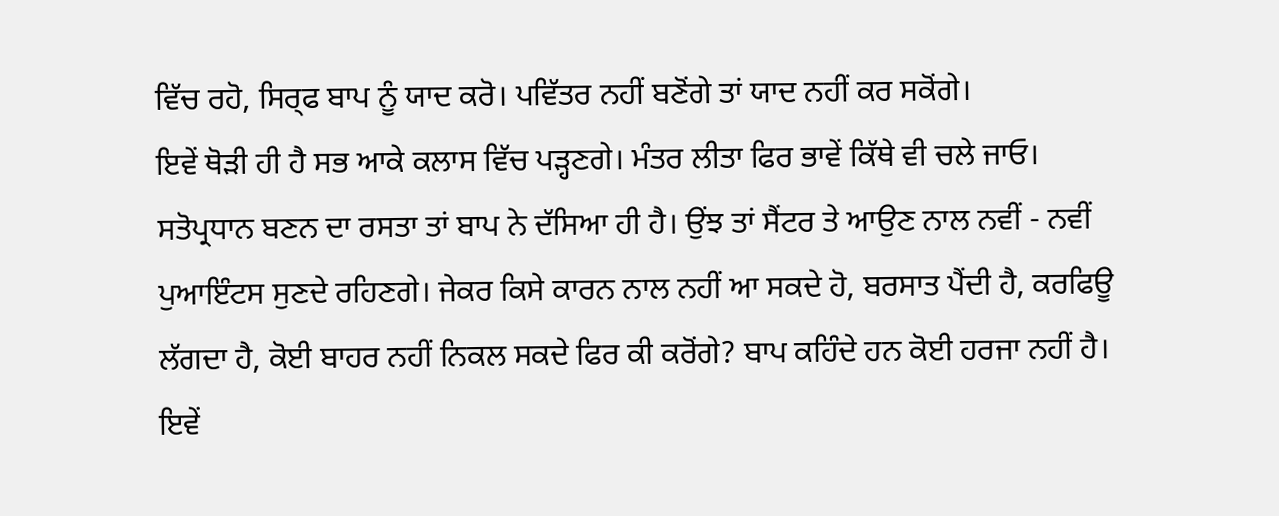ਵਿੱਚ ਰਹੋ, ਸਿਰ੍ਫ ਬਾਪ ਨੂੰ ਯਾਦ ਕਰੋ। ਪਵਿੱਤਰ ਨਹੀਂ ਬਣੋਂਗੇ ਤਾਂ ਯਾਦ ਨਹੀਂ ਕਰ ਸਕੋਂਗੇ।
ਇਵੇਂ ਥੋੜੀ ਹੀ ਹੈ ਸਭ ਆਕੇ ਕਲਾਸ ਵਿੱਚ ਪੜ੍ਹਣਗੇ। ਮੰਤਰ ਲੀਤਾ ਫਿਰ ਭਾਵੇਂ ਕਿੱਥੇ ਵੀ ਚਲੇ ਜਾਓ।
ਸਤੋਪ੍ਰਧਾਨ ਬਣਨ ਦਾ ਰਸਤਾ ਤਾਂ ਬਾਪ ਨੇ ਦੱਸਿਆ ਹੀ ਹੈ। ਉਂਝ ਤਾਂ ਸੈਂਟਰ ਤੇ ਆਉਣ ਨਾਲ ਨਵੀਂ - ਨਵੀਂ
ਪੁਆਇੰਟਸ ਸੁਣਦੇ ਰਹਿਣਗੇ। ਜੇਕਰ ਕਿਸੇ ਕਾਰਨ ਨਾਲ ਨਹੀਂ ਆ ਸਕਦੇ ਹੋ, ਬਰਸਾਤ ਪੈਂਦੀ ਹੈ, ਕਰਫਿਊ
ਲੱਗਦਾ ਹੈ, ਕੋਈ ਬਾਹਰ ਨਹੀਂ ਨਿਕਲ ਸਕਦੇ ਫਿਰ ਕੀ ਕਰੋਂਗੇ? ਬਾਪ ਕਹਿੰਦੇ ਹਨ ਕੋਈ ਹਰਜਾ ਨਹੀਂ ਹੈ।
ਇਵੇਂ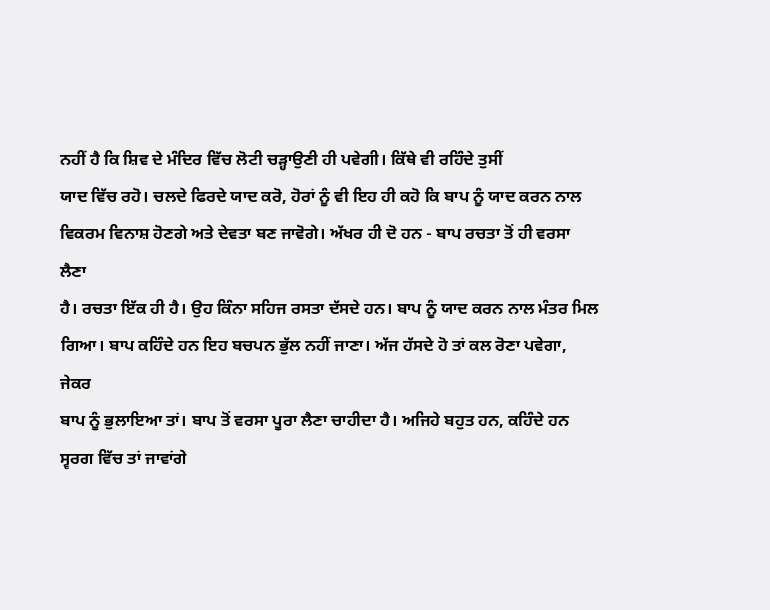ਨਹੀਂ ਹੈ ਕਿ ਸ਼ਿਵ ਦੇ ਮੰਦਿਰ ਵਿੱਚ ਲੋਟੀ ਚੜ੍ਹਾਉਣੀ ਹੀ ਪਵੇਗੀ। ਕਿੱਥੇ ਵੀ ਰਹਿੰਦੇ ਤੁਸੀਂ
ਯਾਦ ਵਿੱਚ ਰਹੋ। ਚਲਦੇ ਫਿਰਦੇ ਯਾਦ ਕਰੋ, ਹੋਰਾਂ ਨੂੰ ਵੀ ਇਹ ਹੀ ਕਹੋ ਕਿ ਬਾਪ ਨੂੰ ਯਾਦ ਕਰਨ ਨਾਲ
ਵਿਕਰਮ ਵਿਨਾਸ਼ ਹੋਣਗੇ ਅਤੇ ਦੇਵਤਾ ਬਣ ਜਾਵੋਗੇ। ਅੱਖਰ ਹੀ ਦੋ ਹਨ - ਬਾਪ ਰਚਤਾ ਤੋਂ ਹੀ ਵਰਸਾ ਲੈਣਾ
ਹੈ। ਰਚਤਾ ਇੱਕ ਹੀ ਹੈ। ਉਹ ਕਿੰਨਾ ਸਹਿਜ ਰਸਤਾ ਦੱਸਦੇ ਹਨ। ਬਾਪ ਨੂੰ ਯਾਦ ਕਰਨ ਨਾਲ ਮੰਤਰ ਮਿਲ
ਗਿਆ। ਬਾਪ ਕਹਿੰਦੇ ਹਨ ਇਹ ਬਚਪਨ ਭੁੱਲ ਨਹੀਂ ਜਾਣਾ। ਅੱਜ ਹੱਸਦੇ ਹੋ ਤਾਂ ਕਲ ਰੋਣਾ ਪਵੇਗਾ, ਜੇਕਰ
ਬਾਪ ਨੂੰ ਭੁਲਾਇਆ ਤਾਂ। ਬਾਪ ਤੋਂ ਵਰਸਾ ਪੂਰਾ ਲੈਣਾ ਚਾਹੀਦਾ ਹੈ। ਅਜਿਹੇ ਬਹੁਤ ਹਨ, ਕਹਿੰਦੇ ਹਨ
ਸ੍ਵਰਗ ਵਿੱਚ ਤਾਂ ਜਾਵਾਂਗੇ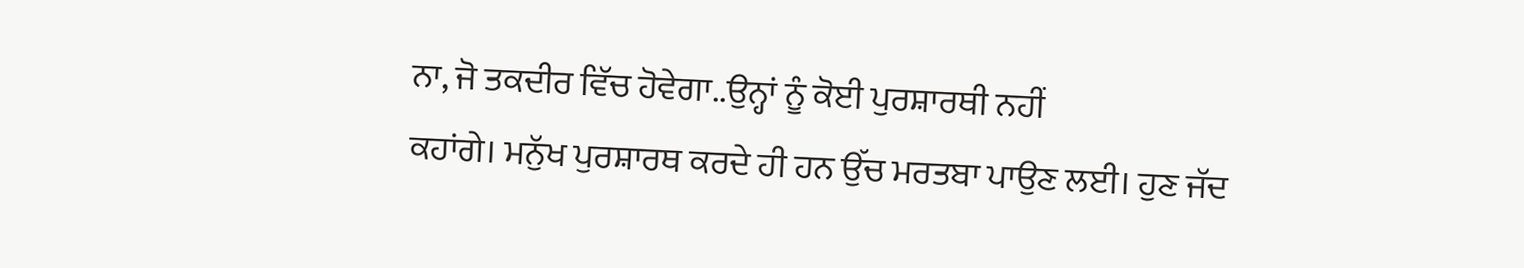ਨਾ, ਜੋ ਤਕਦੀਰ ਵਿੱਚ ਹੋਵੇਗਾ..ਉਨ੍ਹਾਂ ਨੂੰ ਕੋਈ ਪੁਰਸ਼ਾਰਥੀ ਨਹੀਂ
ਕਹਾਂਗੇ। ਮਨੁੱਖ ਪੁਰਸ਼ਾਰਥ ਕਰਦੇ ਹੀ ਹਨ ਉੱਚ ਮਰਤਬਾ ਪਾਉਣ ਲਈ। ਹੁਣ ਜੱਦ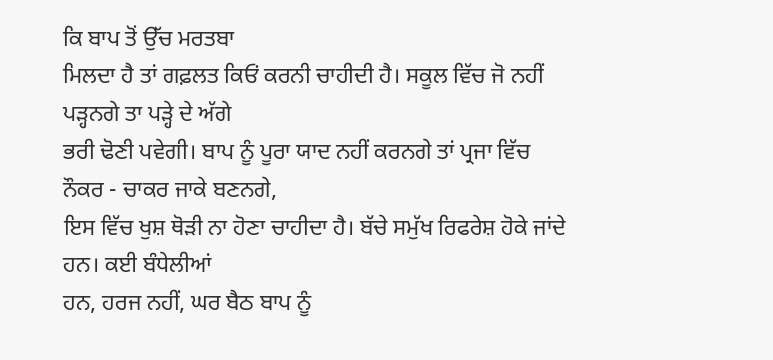ਕਿ ਬਾਪ ਤੋਂ ਉੱਚ ਮਰਤਬਾ
ਮਿਲਦਾ ਹੈ ਤਾਂ ਗਫ਼ਲਤ ਕਿਓਂ ਕਰਨੀ ਚਾਹੀਦੀ ਹੈ। ਸਕੂਲ ਵਿੱਚ ਜੋ ਨਹੀਂ ਪੜ੍ਹਨਗੇ ਤਾ ਪੜ੍ਹੇ ਦੇ ਅੱਗੇ
ਭਰੀ ਢੋਣੀ ਪਵੇਗੀ। ਬਾਪ ਨੂੰ ਪੂਰਾ ਯਾਦ ਨਹੀਂ ਕਰਨਗੇ ਤਾਂ ਪ੍ਰਜਾ ਵਿੱਚ ਨੌਕਰ - ਚਾਕਰ ਜਾਕੇ ਬਣਨਗੇ,
ਇਸ ਵਿੱਚ ਖੁਸ਼ ਥੋੜੀ ਨਾ ਹੋਣਾ ਚਾਹੀਦਾ ਹੈ। ਬੱਚੇ ਸਮੁੱਖ ਰਿਫਰੇਸ਼ ਹੋਕੇ ਜਾਂਦੇ ਹਨ। ਕਈ ਬੰਧੇਲੀਆਂ
ਹਨ, ਹਰਜ ਨਹੀਂ, ਘਰ ਬੈਠ ਬਾਪ ਨੂੰ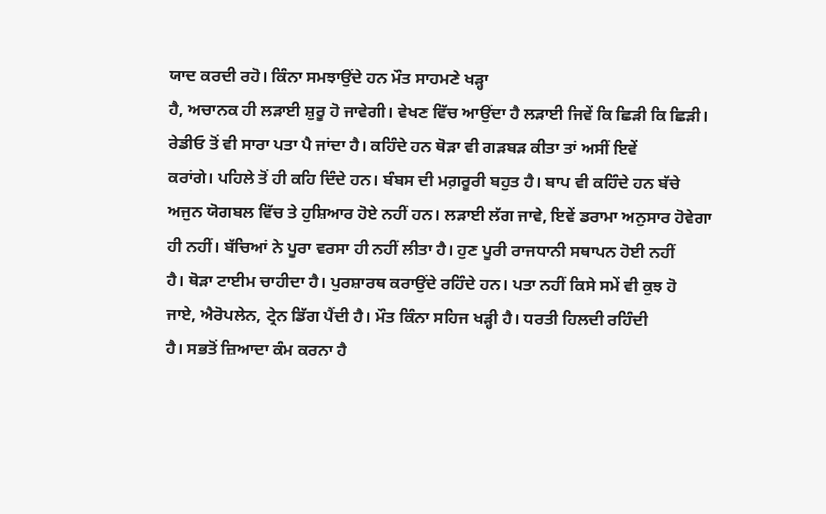ਯਾਦ ਕਰਦੀ ਰਹੋ। ਕਿੰਨਾ ਸਮਝਾਉਂਦੇ ਹਨ ਮੌਤ ਸਾਹਮਣੇ ਖੜ੍ਹਾ
ਹੈ, ਅਚਾਨਕ ਹੀ ਲੜਾਈ ਸ਼ੁਰੂ ਹੋ ਜਾਵੇਗੀ। ਵੇਖਣ ਵਿੱਚ ਆਉਂਦਾ ਹੈ ਲੜਾਈ ਜਿਵੇਂ ਕਿ ਛਿੜੀ ਕਿ ਛਿੜੀ।
ਰੇਡੀਓ ਤੋਂ ਵੀ ਸਾਰਾ ਪਤਾ ਪੈ ਜਾਂਦਾ ਹੈ। ਕਹਿੰਦੇ ਹਨ ਥੋੜਾ ਵੀ ਗੜਬੜ ਕੀਤਾ ਤਾਂ ਅਸੀਂ ਇਵੇਂ
ਕਰਾਂਗੇ। ਪਹਿਲੇ ਤੋਂ ਹੀ ਕਹਿ ਦਿੰਦੇ ਹਨ। ਬੰਬਸ ਦੀ ਮਗ਼ਰੂਰੀ ਬਹੁਤ ਹੈ। ਬਾਪ ਵੀ ਕਹਿੰਦੇ ਹਨ ਬੱਚੇ
ਅਜੁਨ ਯੋਗਬਲ ਵਿੱਚ ਤੇ ਹੁਸ਼ਿਆਰ ਹੋਏ ਨਹੀਂ ਹਨ। ਲੜਾਈ ਲੱਗ ਜਾਵੇ, ਇਵੇਂ ਡਰਾਮਾ ਅਨੁਸਾਰ ਹੋਵੇਗਾ
ਹੀ ਨਹੀਂ। ਬੱਚਿਆਂ ਨੇ ਪੂਰਾ ਵਰਸਾ ਹੀ ਨਹੀਂ ਲੀਤਾ ਹੈ। ਹੁਣ ਪੂਰੀ ਰਾਜਧਾਨੀ ਸਥਾਪਨ ਹੋਈ ਨਹੀਂ
ਹੈ। ਥੋੜਾ ਟਾਈਮ ਚਾਹੀਦਾ ਹੈ। ਪੁਰਸ਼ਾਰਥ ਕਰਾਉਂਦੇ ਰਹਿੰਦੇ ਹਨ। ਪਤਾ ਨਹੀਂ ਕਿਸੇ ਸਮੇਂ ਵੀ ਕੁਝ ਹੋ
ਜਾਏ, ਐਰੋਪਲੇਨ, ਟ੍ਰੇਨ ਡਿੱਗ ਪੈਂਦੀ ਹੈ। ਮੌਤ ਕਿੰਨਾ ਸਹਿਜ ਖੜ੍ਹੀ ਹੈ। ਧਰਤੀ ਹਿਲਦੀ ਰਹਿੰਦੀ
ਹੈ। ਸਭਤੋਂ ਜ਼ਿਆਦਾ ਕੰਮ ਕਰਨਾ ਹੈ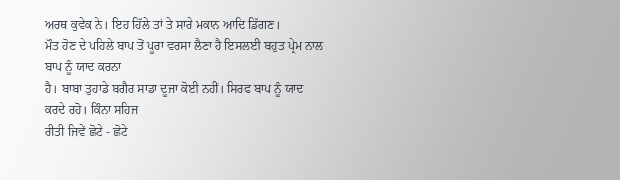ਅਰਥ ਕੁਵੇਕ ਨੇ। ਇਹ ਹਿੱਲੇ ਤਾਂ ਤੇ ਸਾਰੇ ਮਕਾਨ ਆਦਿ ਡਿੱਗਣ।
ਮੌਤ ਹੋਣ ਦੇ ਪਹਿਲੇ ਬਾਪ ਤੋਂ ਪੂਰਾ ਵਰਸਾ ਲੈਣਾ ਹੈ ਇਸਲਈ ਬਹੁਤ ਪ੍ਰੇਮ ਨਾਲ ਬਾਪ ਨੂੰ ਯਾਦ ਕਰਨਾ
ਹੈ। ਬਾਬਾ ਤੁਹਾਡੇ ਬਗੈਰ ਸਾਡਾ ਦੂਜਾ ਕੋਈ ਨਹੀਂ। ਸਿਰਫ ਬਾਪ ਨੂੰ ਯਾਦ ਕਰਦੇ ਰਹੋ। ਕਿੰਨਾ ਸਹਿਜ
ਰੀਤੀ ਜਿਵੇਂ ਛੋਟੇ - ਛੋਟੇ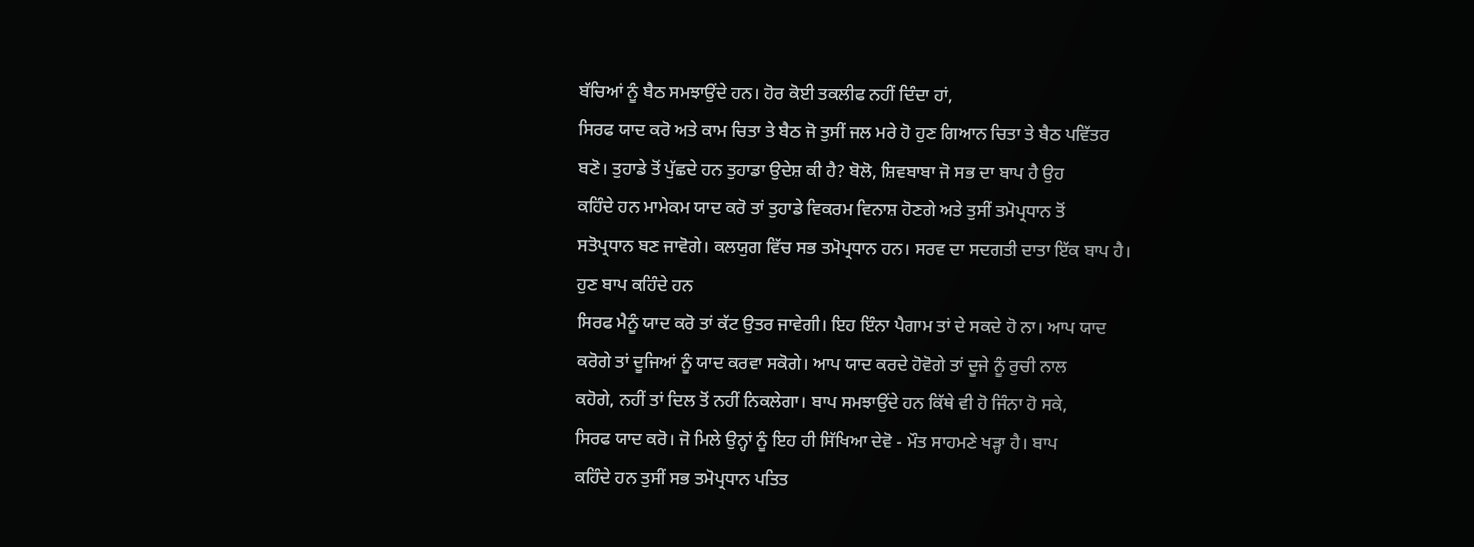ਬੱਚਿਆਂ ਨੂੰ ਬੈਠ ਸਮਝਾਉਂਦੇ ਹਨ। ਹੋਰ ਕੋਈ ਤਕਲੀਫ ਨਹੀਂ ਦਿੰਦਾ ਹਾਂ,
ਸਿਰਫ ਯਾਦ ਕਰੋ ਅਤੇ ਕਾਮ ਚਿਤਾ ਤੇ ਬੈਠ ਜੋ ਤੁਸੀਂ ਜਲ ਮਰੇ ਹੋ ਹੁਣ ਗਿਆਨ ਚਿਤਾ ਤੇ ਬੈਠ ਪਵਿੱਤਰ
ਬਣੋ। ਤੁਹਾਡੇ ਤੋਂ ਪੁੱਛਦੇ ਹਨ ਤੁਹਾਡਾ ਉਦੇਸ਼ ਕੀ ਹੈ? ਬੋਲੋ, ਸ਼ਿਵਬਾਬਾ ਜੋ ਸਭ ਦਾ ਬਾਪ ਹੈ ਉਹ
ਕਹਿੰਦੇ ਹਨ ਮਾਮੇਕਮ ਯਾਦ ਕਰੋ ਤਾਂ ਤੁਹਾਡੇ ਵਿਕਰਮ ਵਿਨਾਸ਼ ਹੋਣਗੇ ਅਤੇ ਤੁਸੀਂ ਤਮੋਪ੍ਰਧਾਨ ਤੋਂ
ਸਤੋਪ੍ਰਧਾਨ ਬਣ ਜਾਵੋਗੇ। ਕਲਯੁਗ ਵਿੱਚ ਸਭ ਤਮੋਪ੍ਰਧਾਨ ਹਨ। ਸਰਵ ਦਾ ਸਦਗਤੀ ਦਾਤਾ ਇੱਕ ਬਾਪ ਹੈ।
ਹੁਣ ਬਾਪ ਕਹਿੰਦੇ ਹਨ
ਸਿਰਫ ਮੈਨੂੰ ਯਾਦ ਕਰੋ ਤਾਂ ਕੱਟ ਉਤਰ ਜਾਵੇਗੀ। ਇਹ ਇੰਨਾ ਪੈਗਾਮ ਤਾਂ ਦੇ ਸਕਦੇ ਹੋ ਨਾ। ਆਪ ਯਾਦ
ਕਰੋਗੇ ਤਾਂ ਦੂਜਿਆਂ ਨੂੰ ਯਾਦ ਕਰਵਾ ਸਕੋਗੇ। ਆਪ ਯਾਦ ਕਰਦੇ ਹੋਵੋਗੇ ਤਾਂ ਦੂਜੇ ਨੂੰ ਰੁਚੀ ਨਾਲ
ਕਹੋਗੇ, ਨਹੀਂ ਤਾਂ ਦਿਲ ਤੋਂ ਨਹੀਂ ਨਿਕਲੇਗਾ। ਬਾਪ ਸਮਝਾਉਂਦੇ ਹਨ ਕਿੱਥੇ ਵੀ ਹੋ ਜਿੰਨਾ ਹੋ ਸਕੇ,
ਸਿਰਫ ਯਾਦ ਕਰੋ। ਜੋ ਮਿਲੇ ਉਨ੍ਹਾਂ ਨੂੰ ਇਹ ਹੀ ਸਿੱਖਿਆ ਦੇਵੋ - ਮੌਤ ਸਾਹਮਣੇ ਖੜ੍ਹਾ ਹੈ। ਬਾਪ
ਕਹਿੰਦੇ ਹਨ ਤੁਸੀਂ ਸਭ ਤਮੋਪ੍ਰਧਾਨ ਪਤਿਤ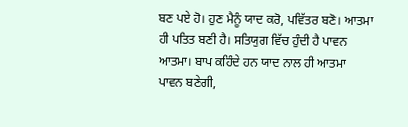ਬਣ ਪਏ ਹੋ। ਹੁਣ ਮੈਨੂੰ ਯਾਦ ਕਰੋ, ਪਵਿੱਤਰ ਬਣੋ। ਆਤਮਾ
ਹੀ ਪਤਿਤ ਬਣੀ ਹੈ। ਸਤਿਯੁਗ ਵਿੱਚ ਹੁੰਦੀ ਹੈ ਪਾਵਨ ਆਤਮਾ। ਬਾਪ ਕਹਿੰਦੇ ਹਨ ਯਾਦ ਨਾਲ ਹੀ ਆਤਮਾ
ਪਾਵਨ ਬਣੇਗੀ,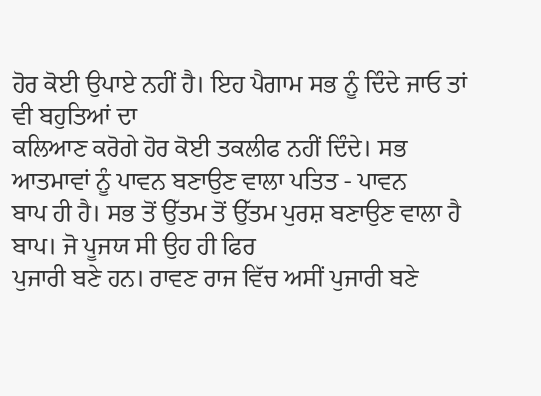ਹੋਰ ਕੋਈ ਉਪਾਏ ਨਹੀਂ ਹੈ। ਇਹ ਪੈਗਾਮ ਸਭ ਨੂੰ ਦਿੰਦੇ ਜਾਓ ਤਾਂ ਵੀ ਬਹੁਤਿਆਂ ਦਾ
ਕਲਿਆਣ ਕਰੋਗੇ ਹੋਰ ਕੋਈ ਤਕਲੀਫ ਨਹੀਂ ਦਿੰਦੇ। ਸਭ ਆਤਮਾਵਾਂ ਨੂੰ ਪਾਵਨ ਬਣਾਉਣ ਵਾਲਾ ਪਤਿਤ - ਪਾਵਨ
ਬਾਪ ਹੀ ਹੈ। ਸਭ ਤੋਂ ਉੱਤਮ ਤੋਂ ਉੱਤਮ ਪੁਰਸ਼ ਬਣਾਉਣ ਵਾਲਾ ਹੈ ਬਾਪ। ਜੋ ਪੂਜਯ ਸੀ ਉਹ ਹੀ ਫਿਰ
ਪੁਜਾਰੀ ਬਣੇ ਹਨ। ਰਾਵਣ ਰਾਜ ਵਿੱਚ ਅਸੀਂ ਪੁਜਾਰੀ ਬਣੇ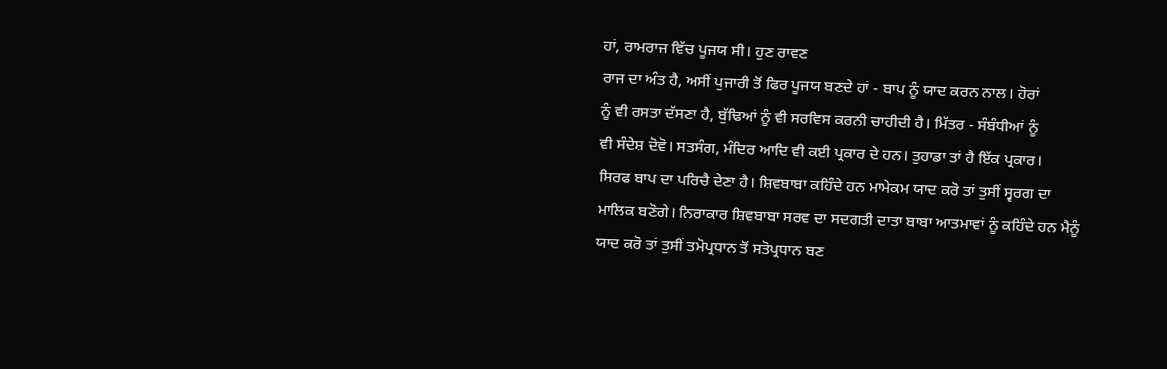ਹਾਂ, ਰਾਮਰਾਜ ਵਿੱਚ ਪੂਜਯ ਸੀ। ਹੁਣ ਰਾਵਣ
ਰਾਜ ਦਾ ਅੰਤ ਹੈ, ਅਸੀਂ ਪੁਜਾਰੀ ਤੋਂ ਫਿਰ ਪੂਜਯ ਬਣਦੇ ਹਾਂ - ਬਾਪ ਨੂੰ ਯਾਦ ਕਰਨ ਨਾਲ। ਹੋਰਾਂ
ਨੂੰ ਵੀ ਰਸਤਾ ਦੱਸਣਾ ਹੈ, ਬੁੱਢਿਆਂ ਨੂੰ ਵੀ ਸਰਵਿਸ ਕਰਨੀ ਚਾਹੀਦੀ ਹੈ। ਮਿੱਤਰ - ਸੰਬੰਧੀਆਂ ਨੂੰ
ਵੀ ਸੰਦੇਸ਼ ਦੋਵੋ। ਸਤਸੰਗ, ਮੰਦਿਰ ਆਦਿ ਵੀ ਕਈ ਪ੍ਰਕਾਰ ਦੇ ਹਨ। ਤੁਹਾਡਾ ਤਾਂ ਹੈ ਇੱਕ ਪ੍ਰਕਾਰ।
ਸਿਰਫ ਬਾਪ ਦਾ ਪਰਿਚੈ ਦੇਣਾ ਹੈ। ਸ਼ਿਵਬਾਬਾ ਕਹਿੰਦੇ ਹਨ ਮਾਮੇਕਮ ਯਾਦ ਕਰੋ ਤਾਂ ਤੁਸੀਂ ਸ੍ਵਰਗ ਦਾ
ਮਾਲਿਕ ਬਣੋਗੇ। ਨਿਰਾਕਾਰ ਸ਼ਿਵਬਾਬਾ ਸਰਵ ਦਾ ਸਦਗਤੀ ਦਾਤਾ ਬਾਬਾ ਆਤਮਾਵਾਂ ਨੂੰ ਕਹਿੰਦੇ ਹਨ ਮੈਨੂੰ
ਯਾਦ ਕਰੋ ਤਾਂ ਤੁਸੀਂ ਤਮੋਪ੍ਰਧਾਨ ਤੋਂ ਸਤੋਪ੍ਰਧਾਨ ਬਣ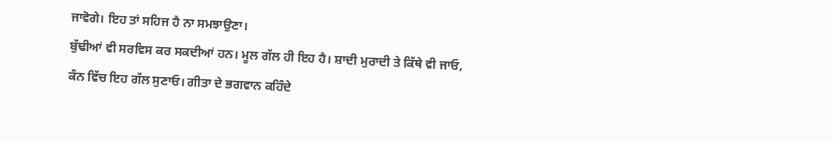ਜਾਵੋਗੇ। ਇਹ ਤਾਂ ਸਹਿਜ ਹੈ ਨਾ ਸਮਝਾਉਣਾ।
ਬੁੱਢੀਆਂ ਵੀ ਸਰਵਿਸ ਕਰ ਸਕਦੀਆਂ ਹਨ। ਮੂਲ ਗੱਲ ਹੀ ਇਹ ਹੈ। ਸ਼ਾਦੀ ਮੁਰਾਦੀ ਤੇ ਕਿੱਥੇ ਵੀ ਜਾਓ,
ਕੰਨ ਵਿੱਚ ਇਹ ਗੱਲ ਸੁਣਾਓ। ਗੀਤਾ ਦੇ ਭਗਵਾਨ ਕਹਿੰਦੇ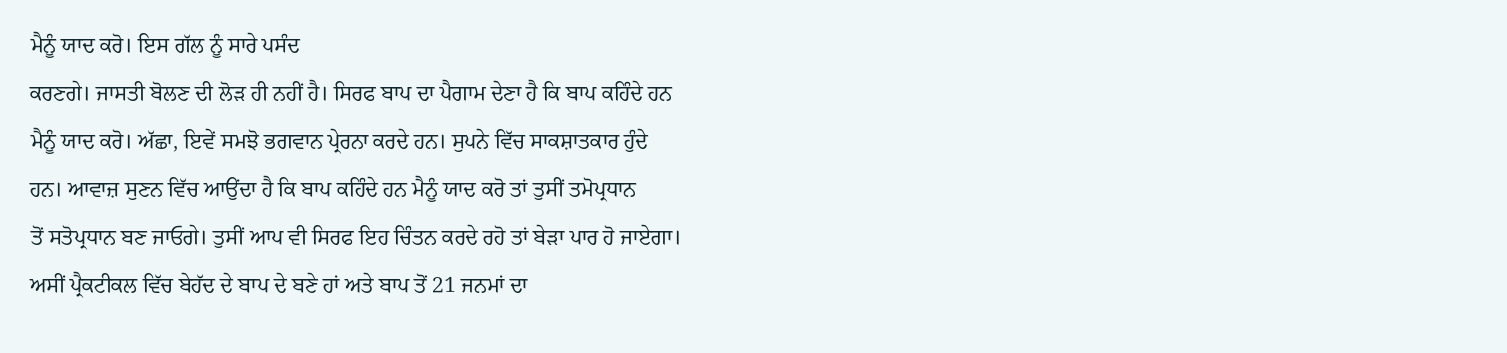ਮੈਨੂੰ ਯਾਦ ਕਰੋ। ਇਸ ਗੱਲ ਨੂੰ ਸਾਰੇ ਪਸੰਦ
ਕਰਣਗੇ। ਜਾਸਤੀ ਬੋਲਣ ਦੀ ਲੋੜ ਹੀ ਨਹੀਂ ਹੈ। ਸਿਰਫ ਬਾਪ ਦਾ ਪੈਗਾਮ ਦੇਣਾ ਹੈ ਕਿ ਬਾਪ ਕਹਿੰਦੇ ਹਨ
ਮੈਨੂੰ ਯਾਦ ਕਰੋ। ਅੱਛਾ, ਇਵੇਂ ਸਮਝੋ ਭਗਵਾਨ ਪ੍ਰੇਰਨਾ ਕਰਦੇ ਹਨ। ਸੁਪਨੇ ਵਿੱਚ ਸਾਕਸ਼ਾਤਕਾਰ ਹੁੰਦੇ
ਹਨ। ਆਵਾਜ਼ ਸੁਣਨ ਵਿੱਚ ਆਉਂਦਾ ਹੈ ਕਿ ਬਾਪ ਕਹਿੰਦੇ ਹਨ ਮੈਨੂੰ ਯਾਦ ਕਰੋ ਤਾਂ ਤੁਸੀਂ ਤਮੋਪ੍ਰਧਾਨ
ਤੋਂ ਸਤੋਪ੍ਰਧਾਨ ਬਣ ਜਾਓਗੇ। ਤੁਸੀਂ ਆਪ ਵੀ ਸਿਰਫ ਇਹ ਚਿੰਤਨ ਕਰਦੇ ਰਹੋ ਤਾਂ ਬੇੜਾ ਪਾਰ ਹੋ ਜਾਏਗਾ।
ਅਸੀਂ ਪ੍ਰੈਕਟੀਕਲ ਵਿੱਚ ਬੇਹੱਦ ਦੇ ਬਾਪ ਦੇ ਬਣੇ ਹਾਂ ਅਤੇ ਬਾਪ ਤੋਂ 21 ਜਨਮਾਂ ਦਾ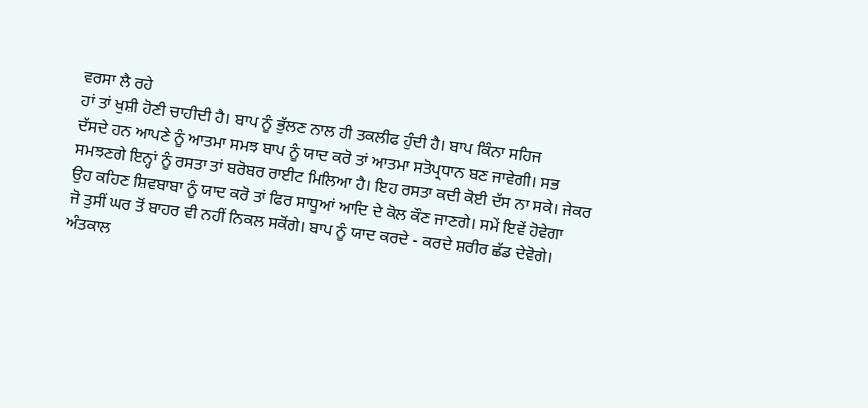ਵਰਸਾ ਲੈ ਰਹੇ
ਹਾਂ ਤਾਂ ਖੁਸ਼ੀ ਹੋਣੀ ਚਾਹੀਦੀ ਹੈ। ਬਾਪ ਨੂੰ ਭੁੱਲਣ ਨਾਲ ਹੀ ਤਕਲੀਫ ਹੁੰਦੀ ਹੈ। ਬਾਪ ਕਿੰਨਾ ਸਹਿਜ
ਦੱਸਦੇ ਹਨ ਆਪਣੇ ਨੂੰ ਆਤਮਾ ਸਮਝ ਬਾਪ ਨੂੰ ਯਾਦ ਕਰੋ ਤਾਂ ਆਤਮਾ ਸਤੋਪ੍ਰਧਾਨ ਬਣ ਜਾਵੇਗੀ। ਸਭ
ਸਮਝਣਗੇ ਇਨ੍ਹਾਂ ਨੂੰ ਰਸਤਾ ਤਾਂ ਬਰੋਬਰ ਰਾਈਟ ਮਿਲਿਆ ਹੈ। ਇਹ ਰਸਤਾ ਕਦੀ ਕੋਈ ਦੱਸ ਨਾ ਸਕੇ। ਜੇਕਰ
ਉਹ ਕਹਿਣ ਸ਼ਿਵਬਾਬਾ ਨੂੰ ਯਾਦ ਕਰੋ ਤਾਂ ਫਿਰ ਸਾਧੂਆਂ ਆਦਿ ਦੇ ਕੋਲ ਕੌਣ ਜਾਣਗੇ। ਸਮੇਂ ਇਵੇਂ ਹੋਵੇਗਾ
ਜੋ ਤੁਸੀਂ ਘਰ ਤੋਂ ਬਾਹਰ ਵੀ ਨਹੀਂ ਨਿਕਲ ਸਕੋਂਗੇ। ਬਾਪ ਨੂੰ ਯਾਦ ਕਰਦੇ - ਕਰਦੇ ਸ਼ਰੀਰ ਛੱਡ ਦੇਵੋਗੇ।
ਅੰਤਕਾਲ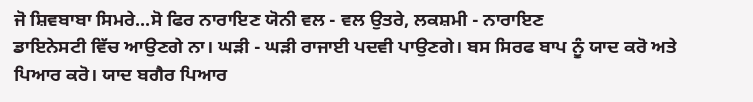ਜੋ ਸ਼ਿਵਬਾਬਾ ਸਿਮਰੇ...ਸੋ ਫਿਰ ਨਾਰਾਇਣ ਯੋਨੀ ਵਲ - ਵਲ ਉਤਰੇ, ਲਕਸ਼ਮੀ - ਨਾਰਾਇਣ
ਡਾਇਨੇਸਟੀ ਵਿੱਚ ਆਉਣਗੇ ਨਾ। ਘੜੀ - ਘੜੀ ਰਾਜਾਈ ਪਦਵੀ ਪਾਉਣਗੇ। ਬਸ ਸਿਰਫ ਬਾਪ ਨੂੰ ਯਾਦ ਕਰੋ ਅਤੇ
ਪਿਆਰ ਕਰੋ। ਯਾਦ ਬਗੈਰ ਪਿਆਰ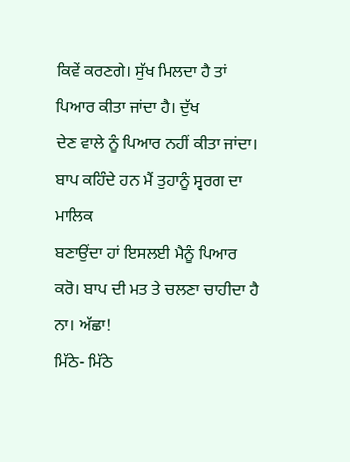ਕਿਵੇਂ ਕਰਣਗੇ। ਸੁੱਖ ਮਿਲਦਾ ਹੈ ਤਾਂ ਪਿਆਰ ਕੀਤਾ ਜਾਂਦਾ ਹੈ। ਦੁੱਖ
ਦੇਣ ਵਾਲੇ ਨੂੰ ਪਿਆਰ ਨਹੀਂ ਕੀਤਾ ਜਾਂਦਾ। ਬਾਪ ਕਹਿੰਦੇ ਹਨ ਮੈਂ ਤੁਹਾਨੂੰ ਸ੍ਵਰਗ ਦਾ ਮਾਲਿਕ
ਬਣਾਉਂਦਾ ਹਾਂ ਇਸਲਈ ਮੈਨੂੰ ਪਿਆਰ ਕਰੋ। ਬਾਪ ਦੀ ਮਤ ਤੇ ਚਲਣਾ ਚਾਹੀਦਾ ਹੈ ਨਾ। ਅੱਛਾ!
ਮਿੱਠੇ- ਮਿੱਠੇ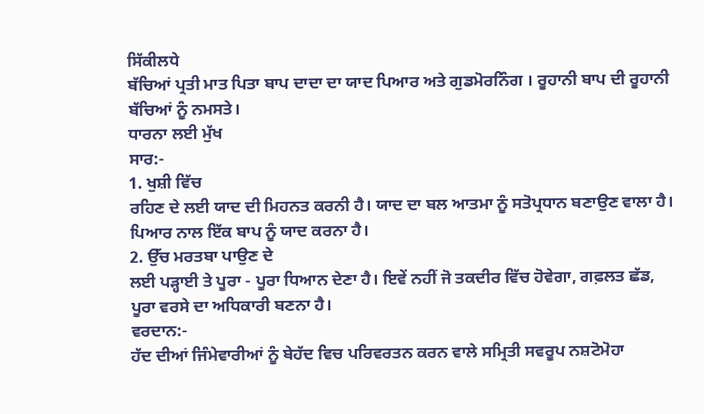ਸਿੱਕੀਲਧੇ
ਬੱਚਿਆਂ ਪ੍ਰਤੀ ਮਾਤ ਪਿਤਾ ਬਾਪ ਦਾਦਾ ਦਾ ਯਾਦ ਪਿਆਰ ਅਤੇ ਗੁਡਮੋਰਨਿੰਗ । ਰੂਹਾਨੀ ਬਾਪ ਦੀ ਰੂਹਾਨੀ
ਬੱਚਿਆਂ ਨੂੰ ਨਮਸਤੇ।
ਧਾਰਨਾ ਲਈ ਮੁੱਖ
ਸਾਰ:-
1. ਖੁਸ਼ੀ ਵਿੱਚ
ਰਹਿਣ ਦੇ ਲਈ ਯਾਦ ਦੀ ਮਿਹਨਤ ਕਰਨੀ ਹੈ। ਯਾਦ ਦਾ ਬਲ ਆਤਮਾ ਨੂੰ ਸਤੋਪ੍ਰਧਾਨ ਬਣਾਉਣ ਵਾਲਾ ਹੈ।
ਪਿਆਰ ਨਾਲ ਇੱਕ ਬਾਪ ਨੂੰ ਯਾਦ ਕਰਨਾ ਹੈ।
2. ਉੱਚ ਮਰਤਬਾ ਪਾਉਣ ਦੇ
ਲਈ ਪੜ੍ਹਾਈ ਤੇ ਪੂਰਾ - ਪੂਰਾ ਧਿਆਨ ਦੇਣਾ ਹੈ। ਇਵੇਂ ਨਹੀਂ ਜੋ ਤਕਦੀਰ ਵਿੱਚ ਹੋਵੇਗਾ, ਗਫ਼ਲਤ ਛੱਡ,
ਪੂਰਾ ਵਰਸੇ ਦਾ ਅਧਿਕਾਰੀ ਬਣਨਾ ਹੈ।
ਵਰਦਾਨ:-
ਹੱਦ ਦੀਆਂ ਜਿੰਮੇਵਾਰੀਆਂ ਨੂੰ ਬੇਹੱਦ ਵਿਚ ਪਰਿਵਰਤਨ ਕਰਨ ਵਾਲੇ ਸਮ੍ਰਿਤੀ ਸਵਰੂਪ ਨਸ਼ਟੋਮੋਹਾ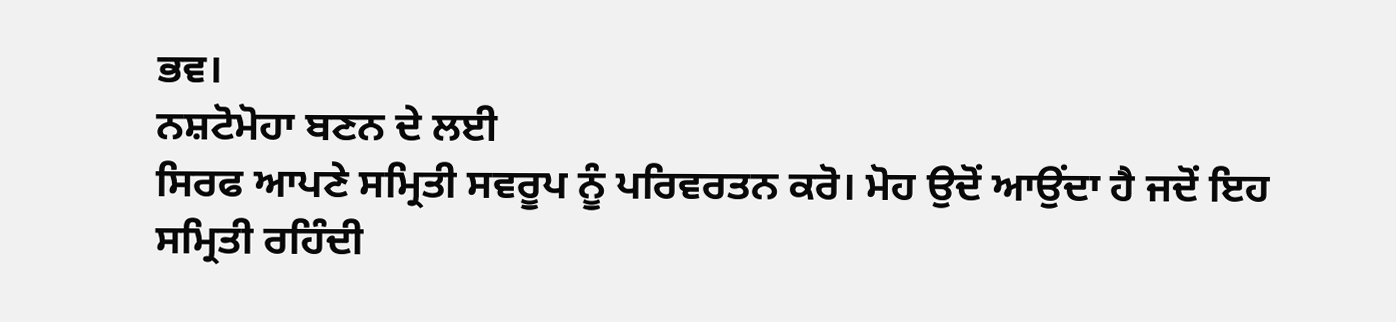ਭਵ।
ਨਸ਼ਟੋਮੋਹਾ ਬਣਨ ਦੇ ਲਈ
ਸਿਰਫ ਆਪਣੇ ਸਮ੍ਰਿਤੀ ਸਵਰੂਪ ਨੂੰ ਪਰਿਵਰਤਨ ਕਰੋ। ਮੋਹ ਉਦੋਂ ਆਉਂਦਾ ਹੈ ਜਦੋਂ ਇਹ ਸਮ੍ਰਿਤੀ ਰਹਿੰਦੀ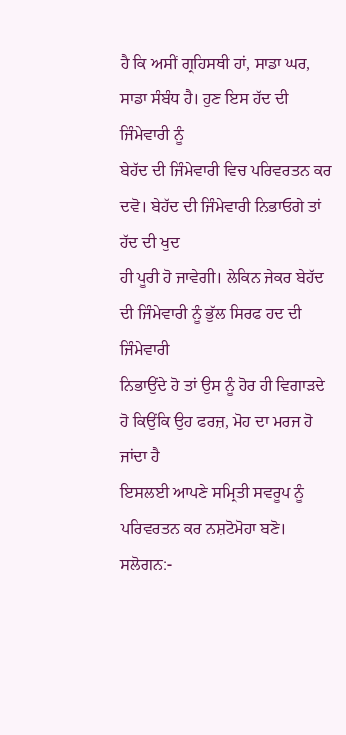ਹੈ ਕਿ ਅਸੀਂ ਗ੍ਰਹਿਸਥੀ ਹਾਂ, ਸਾਡਾ ਘਰ, ਸਾਡਾ ਸੰਬੰਧ ਹੈ। ਹੁਣ ਇਸ ਹੱਦ ਦੀ ਜਿੰਮੇਵਾਰੀ ਨੂੰ
ਬੇਹੱਦ ਦੀ ਜਿੰਮੇਵਾਰੀ ਵਿਚ ਪਰਿਵਰਤਨ ਕਰ ਦਵੋ। ਬੇਹੱਦ ਦੀ ਜਿੰਮੇਵਾਰੀ ਨਿਭਾਓਗੇ ਤਾਂ ਹੱਦ ਦੀ ਖੁਦ
ਹੀ ਪੂਰੀ ਹੋ ਜਾਵੇਗੀ। ਲੇਕਿਨ ਜੇਕਰ ਬੇਹੱਦ ਦੀ ਜਿੰਮੇਵਾਰੀ ਨੂੰ ਭੁੱਲ ਸਿਰਫ ਹਦ ਦੀ ਜਿੰਮੇਵਾਰੀ
ਨਿਭਾਉਂਦੇ ਹੋ ਤਾਂ ਉਸ ਨੂੰ ਹੋਰ ਹੀ ਵਿਗਾੜਦੇ ਹੋ ਕਿਉਂਕਿ ਉਹ ਫਰਜ਼, ਮੋਹ ਦਾ ਮਰਜ ਹੋ ਜਾਂਦਾ ਹੈ
ਇਸਲਈ ਆਪਣੇ ਸਮ੍ਰਿਤੀ ਸਵਰੂਪ ਨੂੰ ਪਰਿਵਰਤਨ ਕਰ ਨਸ਼ਟੋਮੋਹਾ ਬਣੋ।
ਸਲੋਗਨ:-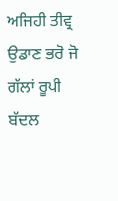ਅਜਿਹੀ ਤੀਵ੍ਰ
ਉਡਾਣ ਭਰੋ ਜੋ ਗੱਲਾਂ ਰੂਪੀ ਬੱਦਲ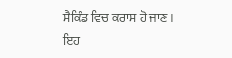ਸੈਕਿੰਡ ਵਿਚ ਕਰਾਸ ਹੋ ਜਾਣ।
ਇਹ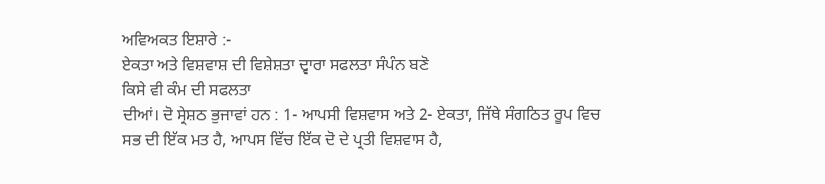ਅਵਿਅਕਤ ਇਸ਼ਾਰੇ :-
ਏਕਤਾ ਅਤੇ ਵਿਸ਼ਵਾਸ਼ ਦੀ ਵਿਸ਼ੇਸ਼ਤਾ ਦ੍ਵਾਰਾ ਸਫਲਤਾ ਸੰਪੰਨ ਬਣੋ
ਕਿਸੇ ਵੀ ਕੰਮ ਦੀ ਸਫਲਤਾ
ਦੀਆਂ। ਦੋ ਸ੍ਰੇਸ਼ਠ ਭੁਜਾਵਾਂ ਹਨ : 1- ਆਪਸੀ ਵਿਸ਼ਵਾਸ ਅਤੇ 2- ਏਕਤਾ, ਜਿੱਥੇ ਸੰਗਠਿਤ ਰੂਪ ਵਿਚ
ਸਭ ਦੀ ਇੱਕ ਮਤ ਹੈ, ਆਪਸ ਵਿੱਚ ਇੱਕ ਦੋ ਦੇ ਪ੍ਰਤੀ ਵਿਸ਼ਵਾਸ ਹੈ,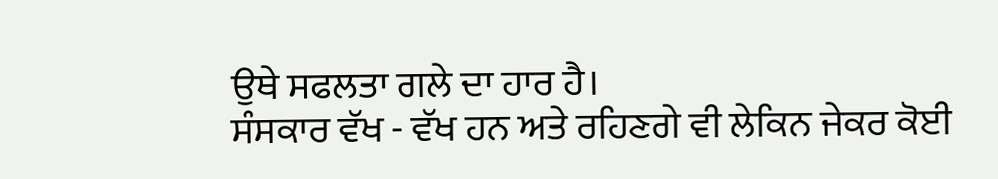ਉਥੇ ਸਫਲਤਾ ਗਲੇ ਦਾ ਹਾਰ ਹੈ।
ਸੰਸਕਾਰ ਵੱਖ - ਵੱਖ ਹਨ ਅਤੇ ਰਹਿਣਗੇ ਵੀ ਲੇਕਿਨ ਜੇਕਰ ਕੋਈ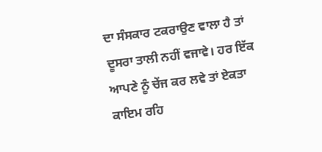ਦਾ ਸੰਸਕਾਰ ਟਕਰਾਉਣ ਵਾਲਾ ਹੈ ਤਾਂ
ਦੂਸਰਾ ਤਾਲੀ ਨਹੀਂ ਵਜਾਵੇ। ਹਰ ਇੱਕ ਆਪਣੇ ਨੂੰ ਚੇਂਜ ਕਰ ਲਵੇ ਤਾਂ ਏਕਤਾ ਕਾਇਮ ਰਹਿ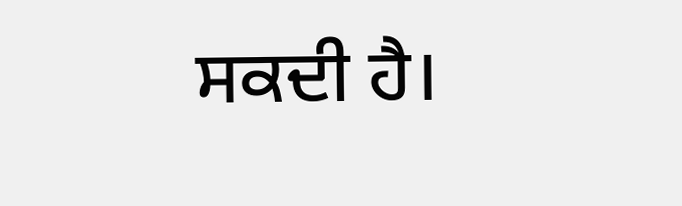ਸਕਦੀ ਹੈ।